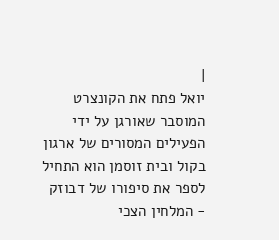|
יואל פתח את הקונצרט המוסבר שאורגן על ידי הפעילים המסורים של ארגון בקול ובית זוסמן הוא התחיל לספר את סיפורו של דבוזק - המלחין הצכי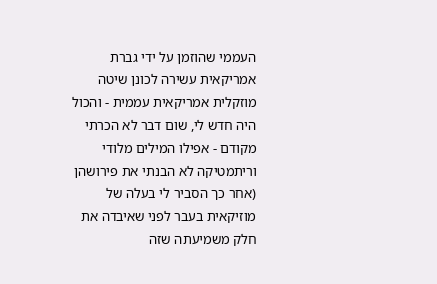העממי שהוזמן על ידי גברת אמריקאית עשירה לכונן שיטה מוזקלית אמריקאית עממית - והכול היה חדש לי, שום דבר לא הכרתי מקודם - אפילו המילים מלודי וריתמטיקה לא הבנתי את פירושהן (אחר כך הסביר לי בעלה של מוזיקאית בעבר לפני שאיבדה את חלק משמיעתה שזה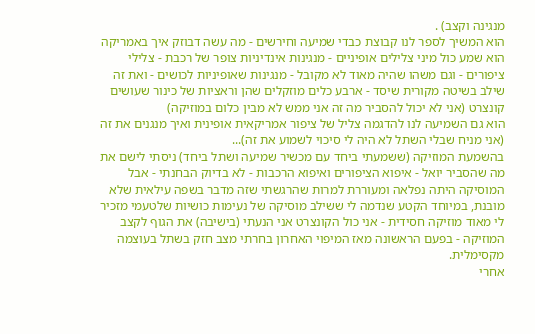מנגינה וקצב) .
הוא המשיך לספר לנו קבוצת כבדי שמיעה וחירשים - מה עשה דבוזק איך באמריקה הוא שמע כול מיני צלילים אופיניים - מנגינות אינדיניות צופר של רכבת - צלילי ציפורים - וגם משהו שהיה מאוד לא מקובל - מנגינות שאופיניות לכושים - ואת זה שילב בשיטה מקורית שיסד - ארבע כלים מוזקלים שהן וראציות של כינור שעושים קונצרט (אני לא יכול להסביר מה זה אני ממש לא מבין כלום במוזיקה)
הוא גם השמיעה לנו להדגמה צליל של ציפור אמריקאית אופינית ואיך מנגנים את זה (אני מניח שבלי השתל לא היה לי סיכוי לשמוע את זה)...
בהשמעת המוזיקה (ששמעתי ביחד עם מכשיר שמיעה ושתל ביחד) ניסתי לישם את מה שהסביר יואל - איפוא הציפורים ואיפוא הרכבות - לא בדיוק הבחנתי - אבל המוסיקה היתה נפלאה ומעוררת למרות שהרגשתי שזה מדבר בשפה עילאית שלא מובנת, במיוחד הקטע שנדמה לי ששילב מוסיקה של נעימות כושיות שלטעמי מזכיר לי מאוד מוזיקה חסידית - אני כול הקונצרט אני הנעתי (בישיבה) את הגוף לקצב המוזיקה - בפעם הראשונה מאז המיפוי האחרון בחרתי מצב חזק בשתל בעוצמה מקסימלית.
אחרי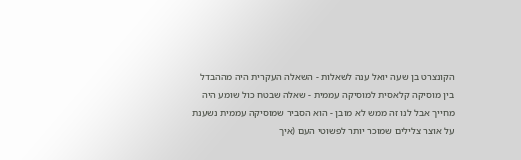הקונצרט בן שעה יואל ענה לשאלות - השאלה העקרית היה מההבדל בין מוסיקה קלאסית למוסיקה עממית - שאלה שבטח כול שומע היה מחייך אבל לנו זה ממש לא מובן - הוא הסביר שמוסיקה עממית נשענת על אוצר צלילים שמוכר יותר לפשוטי העם (איך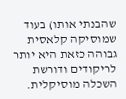שהבנתי אותו) בעוד שמוסיקה קלאסית גבוהה כזאת היא יותר לריקודים ודורשת השכלה מוסיקלית.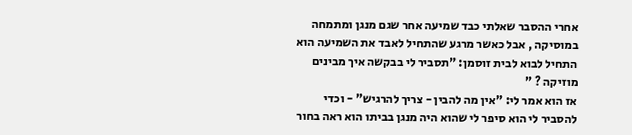אחרי ההסבר שאלתי כבד שמיעה אחר שגם מנגן ומתמחה במוסיקה , אבל כאשר מרגע שהתחיל לאבד את השמיעה הוא התחיל לבוא לבית זוסמן: "תסביר לי בבקשה איך מבינים מוזיקה ? "
אז הוא אמר לי: "אין מה להבין - צריך להרגיש" - וכדי להסביר לי הוא סיפר לי שהוא היה מנגן בביתו הוא ראה בחור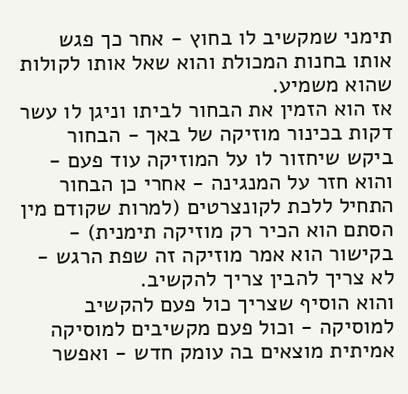תימני שמקשיב לו בחוץ - אחר כך פגש אותו בחנות המכולת והוא שאל אותו לקולות שהוא משמיע.
אז הוא הזמין את הבחור לביתו וניגן לו עשר דקות בכינור מוזיקה של באך - הבחור ביקש שיחזור לו על המוזיקה עוד פעם - והוא חזר על המנגינה - אחרי כן הבחור התחיל ללכת לקונצרטים (למרות שקודם מין הסתם הוא הכיר רק מוזיקה תימנית) - בקישור הוא אמר מוזיקה זה שפת הרגש - לא צריך להבין צריך להקשיב.
והוא הוסיף שצריך כול פעם להקשיב למוסיקה - וכול פעם מקשיבים למוסיקה אמיתית מוצאים בה עומק חדש - ואפשר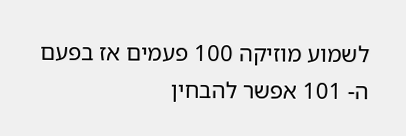לשמוע מוזיקה 100 פעמים אז בפעם ה- 101 אפשר להבחין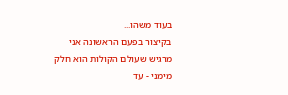בעוד משהו...
בקיצור בפעם הראשונה אני מרגיש שעולם הקולות הוא חלק מימני - עד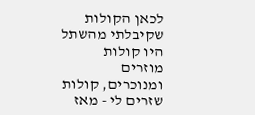לכאן הקולות שקיבלתי מהשתל היו קולות מוזרים ומנוכרים, קולות שזרים לי - מאז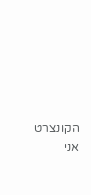הקונצרט אני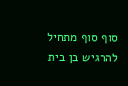סוף סוף מתחיל להרגיש בן בית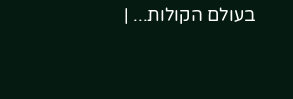בעולם הקולות... |